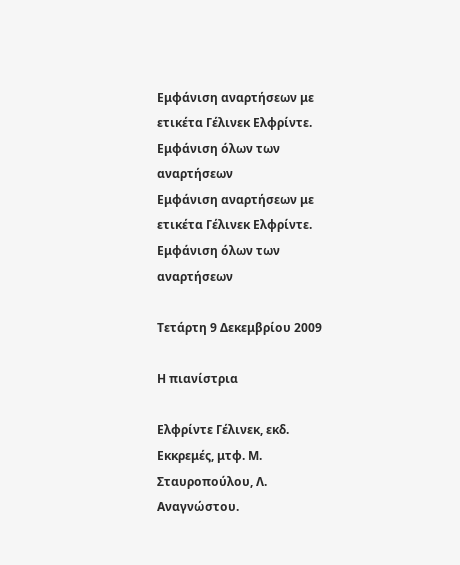Εμφάνιση αναρτήσεων με ετικέτα Γέλινεκ Ελφρίντε. Εμφάνιση όλων των αναρτήσεων
Εμφάνιση αναρτήσεων με ετικέτα Γέλινεκ Ελφρίντε. Εμφάνιση όλων των αναρτήσεων

Τετάρτη 9 Δεκεμβρίου 2009

Η πιανίστρια

Ελφρίντε Γέλινεκ, εκδ. Εκκρεμές, μτφ. Μ. Σταυροπούλου, Λ. Αναγνώστου.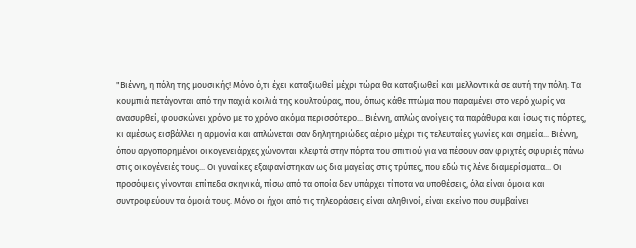"Βιέννη, η πόλη της μουσικής! Μόνο ό,τι έχει καταξιωθεί μέχρι τώρα θα καταξιωθεί και μελλοντικά σε αυτή την πόλη. Τα κουμπιά πετάγονται από την παχιά κοιλιά της κουλτούρας, που, όπως κάθε πτώμα που παραμένει στο νερό χωρίς να ανασυρθεί, φουσκώνει χρόνο με το χρόνο ακόμα περισσότερο... Βιέννη, απλώς ανοίγεις τα παράθυρα και ίσως τις πόρτες, κι αμέσως εισβάλλει η αρμονία και απλώνεται σαν δηλητηριώδες αέριο μέχρι τις τελευταίες γωνίες και σημεία... Βιέννη, όπου αργοπορημένοι οικογενειάρχες χώνονται κλεφτά στην πόρτα του σπιτιού για να πέσουν σαν φριχτές σφυριές πάνω στις οικογένειές τους... Οι γυναίκες εξαφανίστηκαν ως δια μαγείας στις τρύπες, που εδώ τις λένε διαμερίσματα... Οι προσόψεις γίνονται επίπεδα σκηνικά, πίσω από τα οποία δεν υπάρχει τίποτα να υποθέσεις, όλα είναι όμοια και συντροφεύουν τα όμοιά τους. Μόνο οι ήχοι από τις τηλεοράσεις είναι αληθινοί, είναι εκείνο που συμβαίνει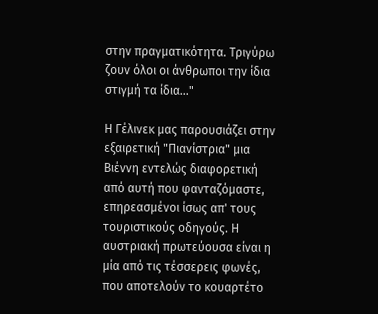στην πραγματικότητα. Τριγύρω ζουν όλοι οι άνθρωποι την ίδια στιγμή τα ίδια..."

Η Γέλινεκ μας παρουσιάζει στην εξαιρετική "Πιανίστρια" μια Βιέννη εντελώς διαφορετική από αυτή που φανταζόμαστε, επηρεασμένοι ίσως απ' τους τουριστικούς οδηγούς. Η αυστριακή πρωτεύουσα είναι η μία από τις τέσσερεις φωνές, που αποτελούν το κουαρτέτο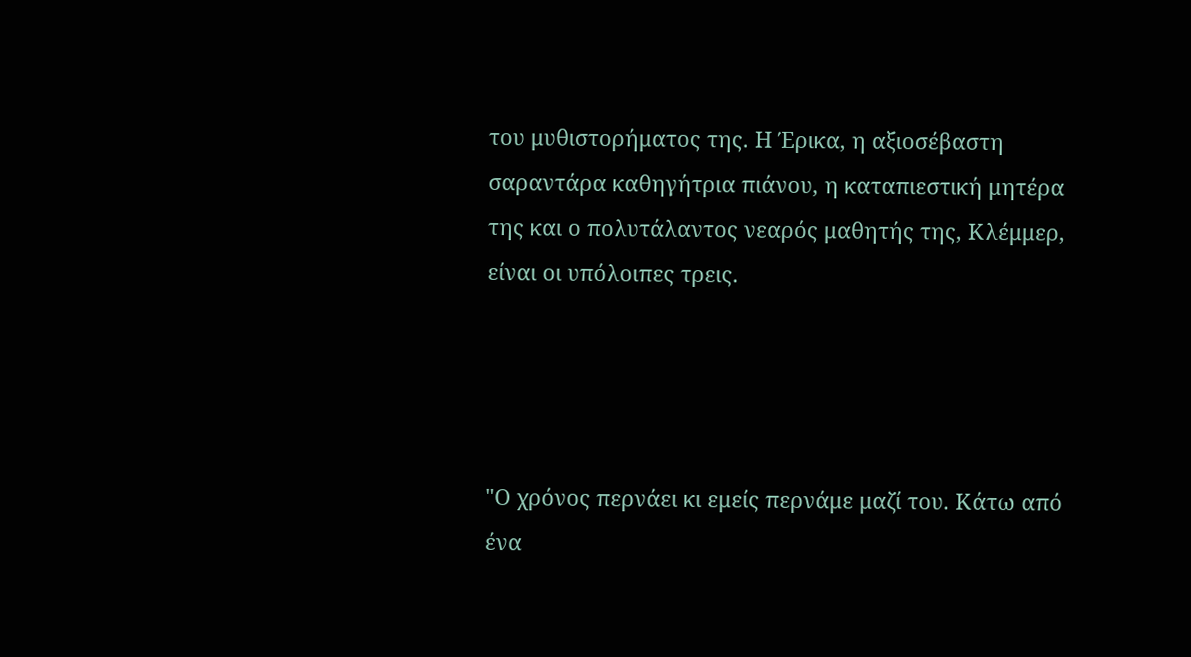του μυθιστορήματος της. Η Έρικα, η αξιοσέβαστη σαραντάρα καθηγήτρια πιάνου, η καταπιεστική μητέρα της και ο πολυτάλαντος νεαρός μαθητής της, Κλέμμερ, είναι οι υπόλοιπες τρεις.




"Ο χρόνος περνάει κι εμείς περνάμε μαζί του. Κάτω από ένα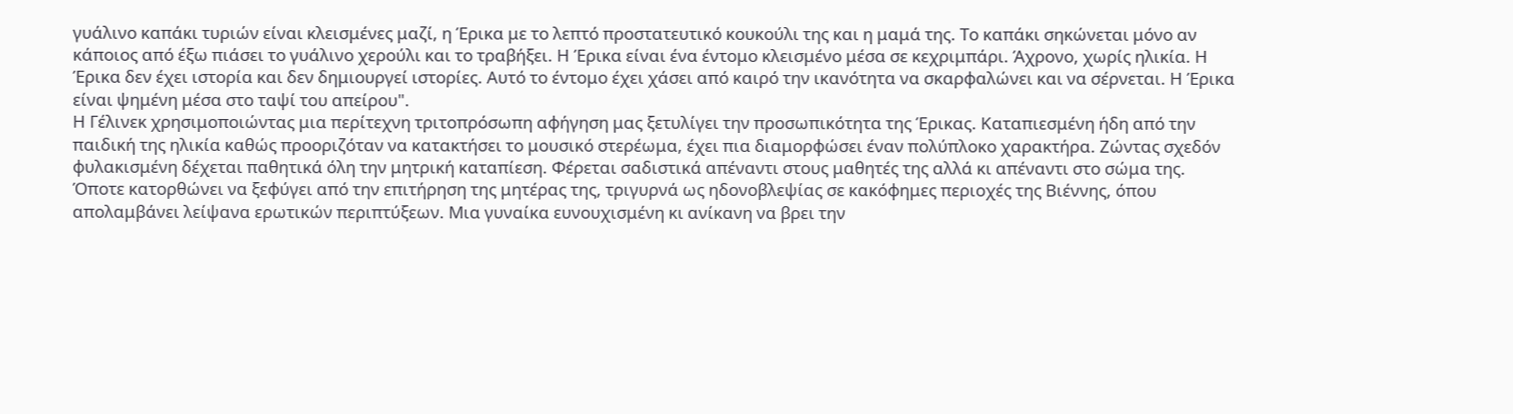γυάλινο καπάκι τυριών είναι κλεισμένες μαζί, η Έρικα με το λεπτό προστατευτικό κουκούλι της και η μαμά της. Το καπάκι σηκώνεται μόνο αν κάποιος από έξω πιάσει το γυάλινο χερούλι και το τραβήξει. Η Έρικα είναι ένα έντομο κλεισμένο μέσα σε κεχριμπάρι. Άχρονο, χωρίς ηλικία. Η Έρικα δεν έχει ιστορία και δεν δημιουργεί ιστορίες. Αυτό το έντομο έχει χάσει από καιρό την ικανότητα να σκαρφαλώνει και να σέρνεται. Η Έρικα είναι ψημένη μέσα στο ταψί του απείρου".
Η Γέλινεκ χρησιμοποιώντας μια περίτεχνη τριτοπρόσωπη αφήγηση μας ξετυλίγει την προσωπικότητα της Έρικας. Καταπιεσμένη ήδη από την παιδική της ηλικία καθώς προοριζόταν να κατακτήσει το μουσικό στερέωμα, έχει πια διαμορφώσει έναν πολύπλοκο χαρακτήρα. Ζώντας σχεδόν φυλακισμένη δέχεται παθητικά όλη την μητρική καταπίεση. Φέρεται σαδιστικά απέναντι στους μαθητές της αλλά κι απέναντι στο σώμα της. Όποτε κατορθώνει να ξεφύγει από την επιτήρηση της μητέρας της, τριγυρνά ως ηδονοβλεψίας σε κακόφημες περιοχές της Βιέννης, όπου απολαμβάνει λείψανα ερωτικών περιπτύξεων. Μια γυναίκα ευνουχισμένη κι ανίκανη να βρει την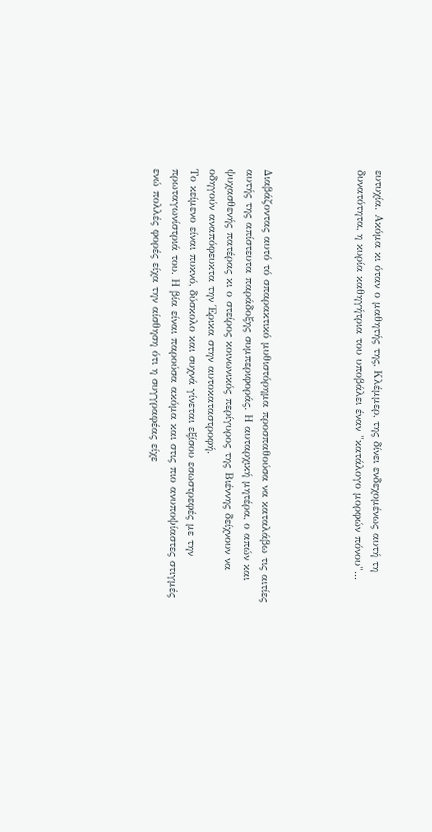ευτυχία. Ακόμα κι όταν ο μαθητής της, Κλέμμερ, της δίνει ενδεχομένως αυτή τη δυνατότητα, η κυρία καθηγήτρια του υποβάλει έναν "κατάλογο μορφών πόνου"...




Διαβάζοντας αυτό τό σπαρακτικό μυθιστόρημα προσπαθούσα να καταλάβω τις αιτίες αυτής της απίστευτα παράδοξης συμπεριφοράς. Η αυταρχική μητέρα, ο απών και ψυχασθενής πατέρας κι ο στείρος κοινωνικός περίγυρος της Βιέννης δείχνουν να οδηγούν αναπόφευκτα την Έρικα στην αυτοκαταστροφή.
Το κείμενο είναι πυκνό, δύσκολο και συχνά γίνεται εξίσου εσωστρεφές με την πρωταγωνίστριά του. Η βία είναι παρούσα ακόμα και στις πιο ανυποψίαστες στιγμές ενώ πολλές φορές είχα την αίσθηση ότι η συγγραφέας είχε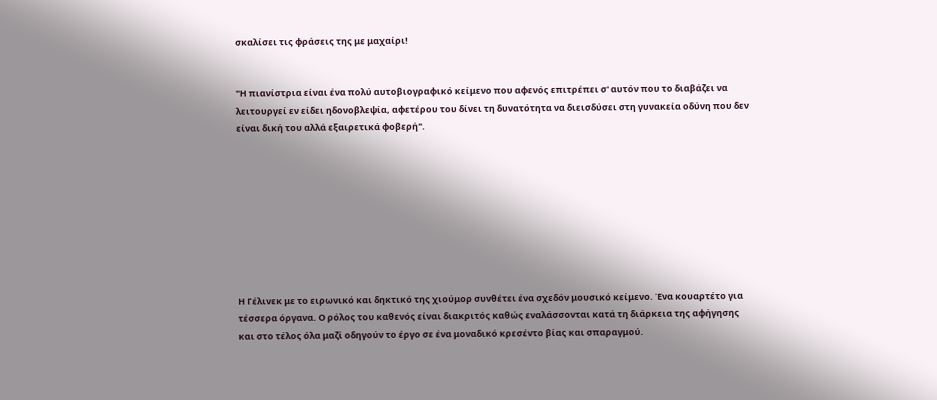σκαλίσει τις φράσεις της με μαχαίρι!


"Η πιανίστρια είναι ένα πολύ αυτοβιογραφικό κείμενο που αφενός επιτρέπει σ' αυτόν που το διαβάζει να λειτουργεί εν είδει ηδονοβλεψία, αφετέρου του δίνει τη δυνατότητα να διεισδύσει στη γυνακεία οδύνη που δεν είναι δική του αλλά εξαιρετικά φοβερή".









Η Γέλινεκ με το ειρωνικό και δηκτικό της χιούμορ συνθέτει ένα σχεδόν μουσικό κείμενο. Ένα κουαρτέτο για τέσσερα όργανα. Ο ρόλος του καθενός είναι διακριτός καθώς εναλάσσονται κατά τη διάρκεια της αφήγησης και στο τέλος όλα μαζί οδηγούν το έργο σε ένα μοναδικό κρεσέντο βίας και σπαραγμού.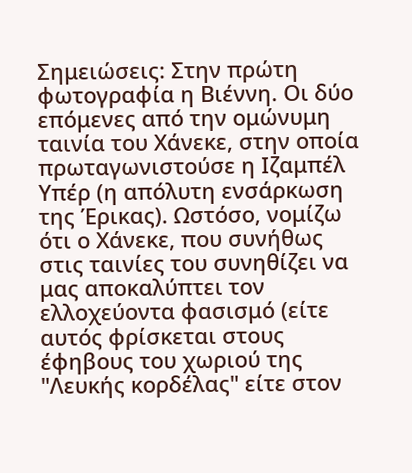Σημειώσεις: Στην πρώτη φωτογραφία η Βιέννη. Οι δύο επόμενες από την ομώνυμη ταινία του Χάνεκε, στην οποία πρωταγωνιστούσε η Ιζαμπέλ Υπέρ (η απόλυτη ενσάρκωση της Έρικας). Ωστόσο, νομίζω ότι ο Χάνεκε, που συνήθως στις ταινίες του συνηθίζει να μας αποκαλύπτει τον ελλοχεύοντα φασισμό (είτε αυτός φρίσκεται στους έφηβους του χωριού της "Λευκής κορδέλας" είτε στον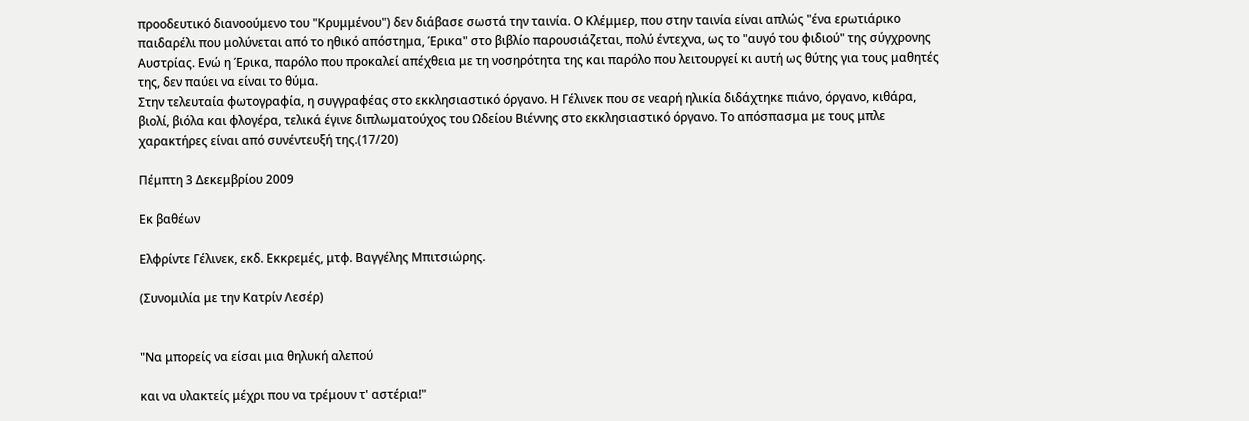προοδευτικό διανοούμενο του "Κρυμμένου") δεν διάβασε σωστά την ταινία. Ο Κλέμμερ, που στην ταινία είναι απλώς "ένα ερωτιάρικο παιδαρέλι που μολύνεται από το ηθικό απόστημα, Έρικα" στο βιβλίο παρουσιάζεται, πολύ έντεχνα, ως το "αυγό του φιδιού" της σύγχρονης Αυστρίας. Ενώ η Έρικα, παρόλο που προκαλεί απέχθεια με τη νοσηρότητα της και παρόλο που λειτουργεί κι αυτή ως θύτης για τους μαθητές της, δεν παύει να είναι το θύμα.
Στην τελευταία φωτογραφία, η συγγραφέας στο εκκλησιαστικό όργανο. Η Γέλινεκ που σε νεαρή ηλικία διδάχτηκε πιάνο, όργανο, κιθάρα, βιολί, βιόλα και φλογέρα, τελικά έγινε διπλωματούχος του Ωδείου Βιέννης στο εκκλησιαστικό όργανο. Το απόσπασμα με τους μπλε χαρακτήρες είναι από συνέντευξή της.(17/20)

Πέμπτη 3 Δεκεμβρίου 2009

Εκ βαθέων

Ελφρίντε Γέλινεκ, εκδ. Εκκρεμές, μτφ. Βαγγέλης Μπιτσιώρης.

(Συνομιλία με την Κατρίν Λεσέρ)


"Να μπορείς να είσαι μια θηλυκή αλεπού

και να υλακτείς μέχρι που να τρέμουν τ' αστέρια!"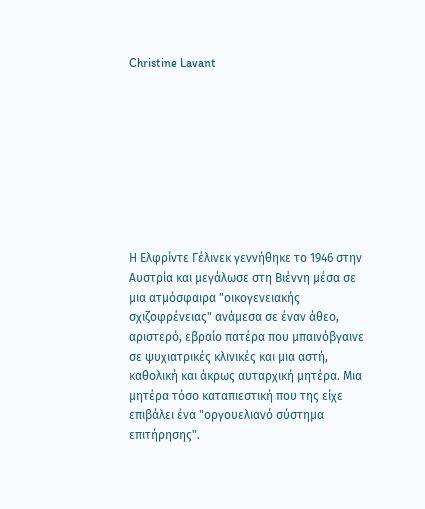Christine Lavant









Η Ελφρίντε Γέλινεκ γεννήθηκε το 1946 στην Αυστρία και μεγάλωσε στη Βιέννη μέσα σε μια ατμόσφαιρα "οικογενειακής σχιζοφρένειας" ανάμεσα σε έναν άθεο, αριστερό, εβραίο πατέρα που μπαινόβγαινε σε ψυχιατρικές κλινικές και μια αστή, καθολική και άκρως αυταρχική μητέρα. Μια μητέρα τόσο καταπιεστική που της είχε επιβάλει ένα "οργουελιανό σύστημα επιτήρησης".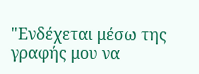"Ενδέχεται μέσω της γραφής μου να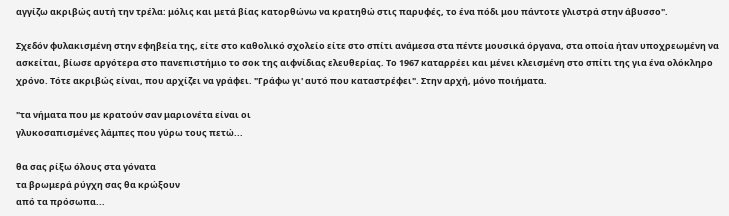αγγίζω ακριβώς αυτή την τρέλα: μόλις και μετά βίας κατορθώνω να κρατηθώ στις παρυφές, το ένα πόδι μου πάντοτε γλιστρά στην άβυσσο".

Σχεδόν φυλακισμένη στην εφηβεία της, είτε στο καθολικό σχολείο είτε στο σπίτι ανάμεσα στα πέντε μουσικά όργανα, στα οποία ήταν υποχρεωμένη να ασκείται, βίωσε αργότερα στο πανεπιστήμιο το σοκ της αιφνίδιας ελευθερίας. Το 1967 καταρρέει και μένει κλεισμένη στο σπίτι της για ένα ολόκληρο χρόνο. Τότε ακριβώς είναι, που αρχίζει να γράφει. "Γράφω γι' αυτό που καταστρέφει". Στην αρχή, μόνο ποιήματα.

"τα νήματα που με κρατούν σαν μαριονέτα είναι οι
γλυκοσαπισμένες λάμπες που γύρω τους πετώ...

θα σας ρίξω όλους στα γόνατα
τα βρωμερά ρύγχη σας θα κρώξουν
από τα πρόσωπα...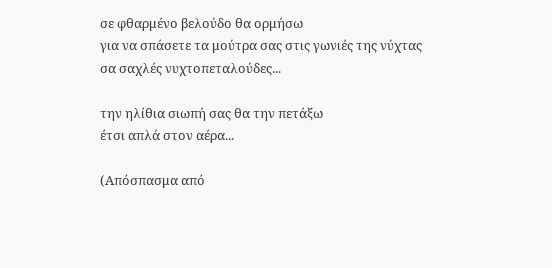σε φθαρμένο βελούδο θα ορμήσω
για να σπάσετε τα μούτρα σας στις γωνιές της νύχτας
σα σαχλές νυχτοπεταλούδες...

την ηλίθια σιωπή σας θα την πετάξω
έτσι απλά στον αέρα...

(Απόσπασμα από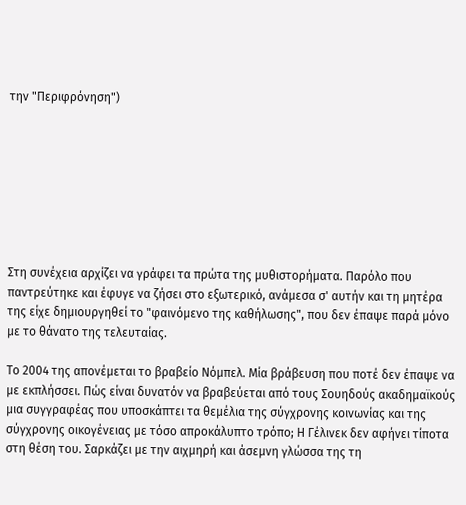την "Περιφρόνηση")








Στη συνέχεια αρχίζει να γράφει τα πρώτα της μυθιστορήματα. Παρόλο που παντρεύτηκε και έφυγε να ζήσει στο εξωτερικό, ανάμεσα σ' αυτήν και τη μητέρα της είχε δημιουργηθεί το "φαινόμενο της καθήλωσης", που δεν έπαψε παρά μόνο με το θάνατο της τελευταίας.

Το 2004 της απονέμεται το βραβείο Νόμπελ. Μία βράβευση που ποτέ δεν έπαψε να με εκπλήσσει. Πώς είναι δυνατόν να βραβεύεται από τους Σουηδούς ακαδημαϊκούς μια συγγραφέας που υποσκάπτει τα θεμέλια της σύγχρονης κοινωνίας και της σύγχρονης οικογένειας με τόσο απροκάλυπτο τρόπο; Η Γέλινεκ δεν αφήνει τίποτα στη θέση του. Σαρκάζει με την αιχμηρή και άσεμνη γλώσσα της τη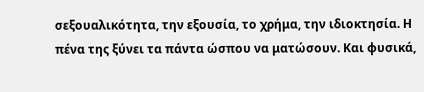σεξουαλικότητα, την εξουσία, το χρήμα, την ιδιοκτησία. Η πένα της ξύνει τα πάντα ώσπου να ματώσουν. Και φυσικά,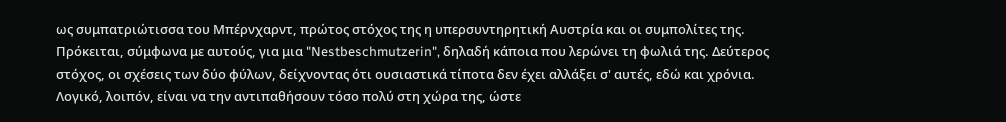ως συμπατριώτισσα του Μπέρνχαρντ, πρώτος στόχος της η υπερσυντηρητική Αυστρία και οι συμπολίτες της. Πρόκειται, σύμφωνα με αυτούς, για μια "Nestbeschmutzerin", δηλαδή κάποια που λερώνει τη φωλιά της. Δεύτερος στόχος, οι σχέσεις των δύο φύλων, δείχνοντας ότι ουσιαστικά τίποτα δεν έχει αλλάξει σ' αυτές, εδώ και χρόνια. Λογικό, λοιπόν, είναι να την αντιπαθήσουν τόσο πολύ στη χώρα της, ώστε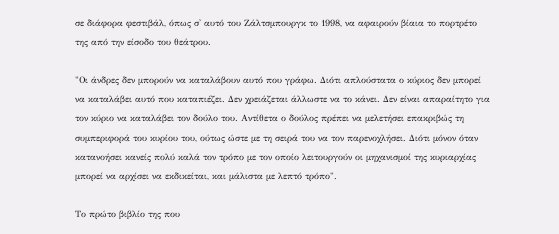σε διάφορα φεστιβάλ, όπως σ' αυτό του Ζάλτσμπουργκ το 1998, να αφαιρούν βίαια το πορτρέτο της από την είσοδο του θεάτρου.

"Οι άνδρες δεν μπορούν να καταλάβουν αυτό που γράφω. Διότι απλούστατα ο κύριος δεν μπορεί να καταλάβει αυτό που καταπιέζει. Δεν χρειάζεται άλλωστε να το κάνει. Δεν είναι απαραίτητο για τον κύριο να καταλάβει τον δούλο του. Αντίθετα ο δούλος πρέπει να μελετήσει επακριβώς τη συμπεριφορά του κυρίου του, ούτως ώστε με τη σειρά του να τον παρενοχλήσει. Διότι μόνον όταν κατανοήσει κανείς πολύ καλά τον τρόπο με τον οποίο λειτουργούν οι μηχανισμοί της κυριαρχίας μπορεί να αρχίσει να εκδικείται, και μάλιστα με λεπτό τρόπο".

Το πρώτο βιβλίο της που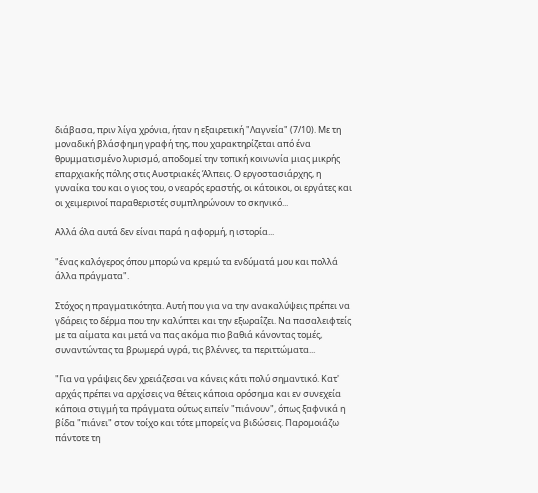διάβασα, πριν λίγα χρόνια, ήταν η εξαιρετική "Λαγνεία" (7/10). Με τη μοναδική βλάσφημη γραφή της, που χαρακτηρίζεται από ένα θρυμματισμένο λυρισμό, αποδομεί την τοπική κοινωνία μιας μικρής επαρχιακής πόλης στις Αυστριακές Άλπεις. Ο εργοστασιάρχης, η γυναίκα του και ο γιος του, ο νεαρός εραστής, οι κάτοικοι, οι εργάτες και οι χειμερινοί παραθεριστές συμπληρώνουν το σκηνικό...

Αλλά όλα αυτά δεν είναι παρά η αφορμή, η ιστορία...

"ένας καλόγερος όπου μπορώ να κρεμώ τα ενδύματά μου και πολλά άλλα πράγματα".

Στόχος η πραγματικότητα. Αυτή που για να την ανακαλύψεις πρέπει να γδάρεις το δέρμα που την καλύπτει και την εξωραΐζει. Να πασαλειφτείς με τα αίματα και μετά να πας ακόμα πιο βαθιά κάνοντας τομές, συναντώντας τα βρωμερά υγρά, τις βλέννες, τα περιττώματα...

"Για να γράψεις δεν χρειάζεσαι να κάνεις κάτι πολύ σημαντικό. Κατ' αρχάς πρέπει να αρχίσεις να θέτεις κάποια ορόσημα και εν συνεχεία κάποια στιγμή τα πράγματα ούτως ειπείν "πιάνουν", όπως ξαφνικά η βίδα "πιάνει" στον τοίχο και τότε μπορείς να βιδώσεις. Παρομοιάζω πάντοτε τη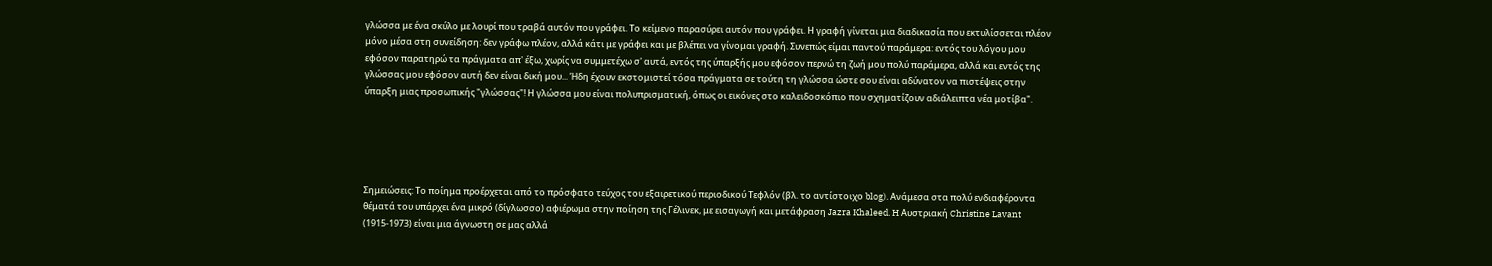γλώσσα με ένα σκύλο με λουρί που τραβά αυτόν που γράφει. Το κείμενο παρασύρει αυτόν που γράφει. Η γραφή γίνεται μια διαδικασία που εκτυλίσσεται πλέον μόνο μέσα στη συνείδηση: δεν γράφω πλέον, αλλά κάτι με γράφει και με βλέπει να γίνομαι γραφή. Συνεπώς είμαι παντού παράμερα: εντός του λόγου μου εφόσον παρατηρώ τα πράγματα απ' έξω, χωρίς να συμμετέχω σ' αυτά, εντός της ύπαρξής μου εφόσον περνώ τη ζωή μου πολύ παράμερα, αλλά και εντός της γλώσσας μου εφόσον αυτή δεν είναι δική μου... Ήδη έχουν εκστομιστεί τόσα πράγματα σε τούτη τη γλώσσα ώστε σου είναι αδύνατον να πιστέψεις στην ύπαρξη μιας προσωπικής "γλώσσας"! Η γλώσσα μου είναι πολυπρισματική, όπως οι εικόνες στο καλειδοσκόπιο που σχηματίζουν αδιάλειπτα νέα μοτίβα".





Σημειώσεις: Το ποίημα προέρχεται από το πρόσφατο τεύχος του εξαιρετικού περιοδικού Τεφλόν (βλ. το αντίστοιχο blog). Ανάμεσα στα πολύ ενδιαφέροντα θέματά του υπάρχει ένα μικρό (δίγλωσσο) αφιέρωμα στην ποίηση της Γέλινεκ, με εισαγωγή και μετάφραση Jazra Khaleed. H Αυστριακή Christine Lavant (1915-1973) είναι μια άγνωστη σε μας αλλά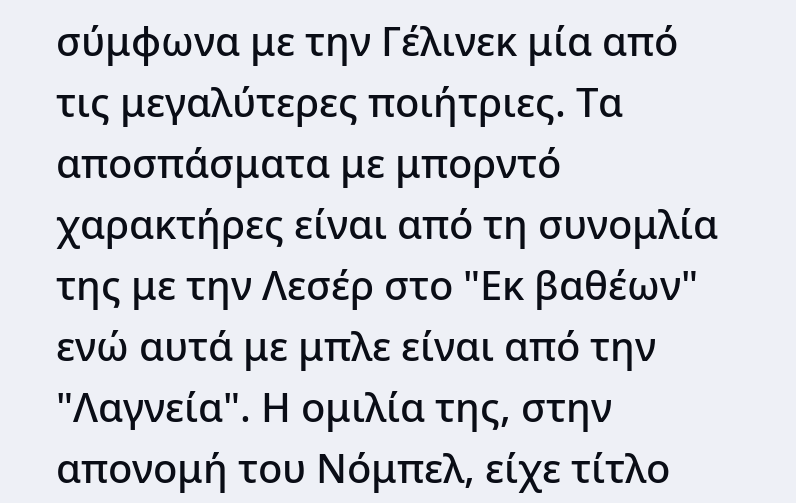σύμφωνα με την Γέλινεκ μία από τις μεγαλύτερες ποιήτριες. Τα αποσπάσματα με μπορντό χαρακτήρες είναι από τη συνομλία της με την Λεσέρ στο "Εκ βαθέων" ενώ αυτά με μπλε είναι από την "Λαγνεία". Η ομιλία της, στην απονομή του Νόμπελ, είχε τίτλο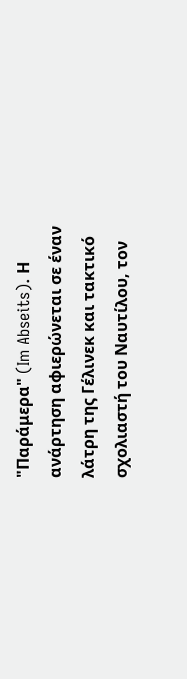"Παράμερα" (Im Abseits). Η ανάρτηση αφιερώνεται σε έναν λάτρη της Γέλινεκ και τακτικό σχολιαστή του Ναυτίλου, τον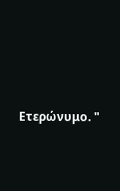Ετερώνυμο. "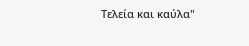Τελεία και καύλα"